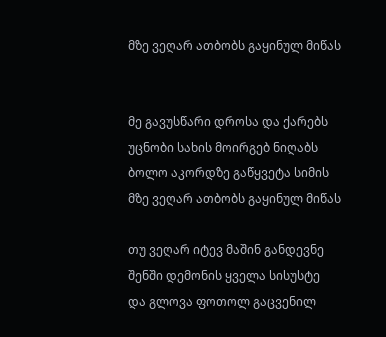მზე ვეღარ ათბობს გაყინულ მიწას


მე გავუსწარი დროსა და ქარებს
უცნობი სახის მოირგებ ნიღაბს
ბოლო აკორდზე გაწყვეტა სიმის
მზე ვეღარ ათბობს გაყინულ მიწას

თუ ვეღარ იტევ მაშინ განდევნე
შენში დემონის ყველა სისუსტე
და გლოვა ფოთოლ გაცვენილ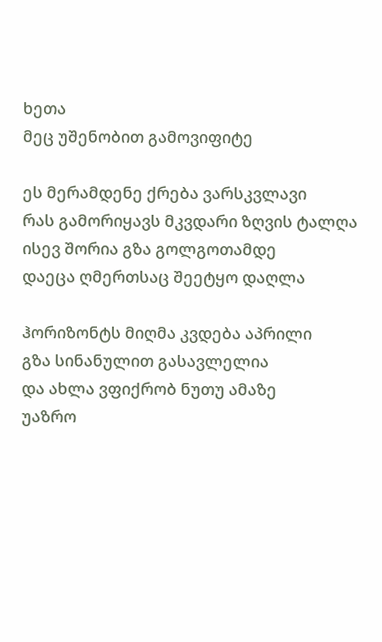ხეთა
მეც უშენობით გამოვიფიტე

ეს მერამდენე ქრება ვარსკვლავი
რას გამორიყავს მკვდარი ზღვის ტალღა
ისევ შორია გზა გოლგოთამდე
დაეცა ღმერთსაც შეეტყო დაღლა

ჰორიზონტს მიღმა კვდება აპრილი
გზა სინანულით გასავლელია
და ახლა ვფიქრობ ნუთუ ამაზე
უაზრო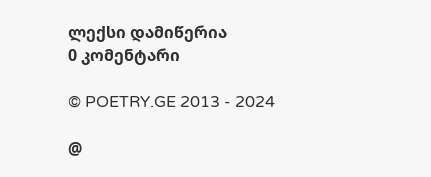ლექსი დამიწერია
0 კომენტარი

© POETRY.GE 2013 - 2024

@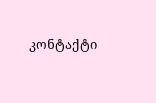კონტაქტი